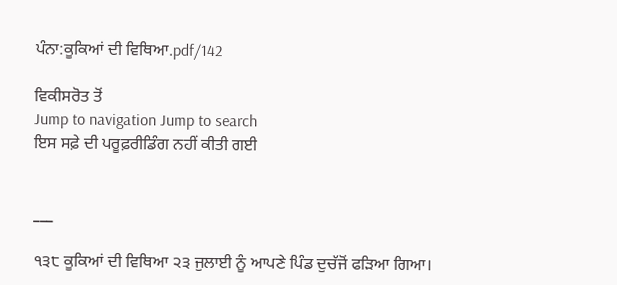ਪੰਨਾ:ਕੂਕਿਆਂ ਦੀ ਵਿਥਿਆ.pdf/142

ਵਿਕੀਸਰੋਤ ਤੋਂ
Jump to navigation Jump to search
ਇਸ ਸਫ਼ੇ ਦੀ ਪਰੂਫ਼ਰੀਡਿੰਗ ਨਹੀਂ ਕੀਤੀ ਗਈ


___

੧੩੮ ਕੂਕਿਆਂ ਦੀ ਵਿਥਿਆ ੨੩ ਜੁਲਾਈ ਨੂੰ ਆਪਣੇ ਪਿੰਡ ਦੁਚੱਜੋਂ ਫੜਿਆ ਗਿਆ।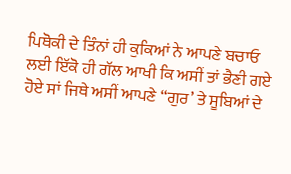ਪਿਥੋਕੀ ਦੇ ਤਿੰਨਾਂ ਹੀ ਕੁਕਿਆਂ ਨੇ ਆਪਣੇ ਬਚਾਓ ਲਈ ਇੱਕੋ ਹੀ ਗੱਲ ਆਖੀ ਕਿ ਅਸੀਂ ਤਾਂ ਭੈਣੀ ਗਏ ਹੋਏ ਸਾਂ ਜਿਥੇ ਅਸੀਂ ਆਪਣੇ “ਗੁਰ’ ਤੇ ਸੂਬਿਆਂ ਦੇ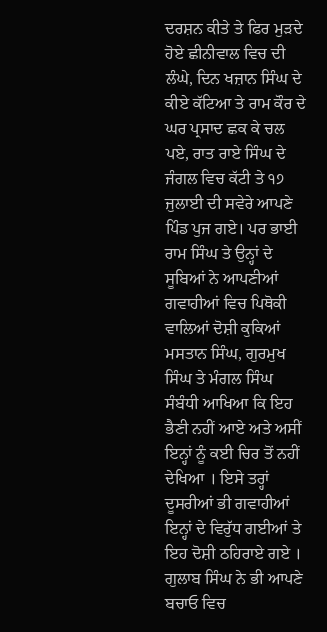ਦਰਸ਼ਨ ਕੀਤੇ ਤੇ ਫਿਰ ਮੁੜਦੇ ਹੋਏ ਛੀਨੀਵਾਲ ਵਿਚ ਦੀ ਲੰਘੇ, ਦਿਨ ਖਜ਼ਾਨ ਸਿੰਘ ਦੇ ਕੀਏ ਕੱਟਿਆ ਤੇ ਰਾਮ ਕੌਰ ਦੇ ਘਰ ਪ੍ਰਸਾਦ ਛਕ ਕੇ ਚਲ ਪਏ, ਰਾਤ ਰਾਏ ਸਿੰਘ ਦੇ ਜੰਗਲ ਵਿਚ ਕੱਟੀ ਤੇ ੧੭ ਜੁਲਾਈ ਦੀ ਸਵੇਰੇ ਆਪਣੇ ਪਿੰਡ ਪੁਜ ਗਏ। ਪਰ ਭਾਈ ਰਾਮ ਸਿੰਘ ਤੇ ਉਨ੍ਹਾਂ ਦੇ ਸੂਬਿਆਂ ਨੇ ਆਪਣੀਆਂ ਗਵਾਹੀਆਂ ਵਿਚ ਪਿਥੋਕੀ ਵਾਲਿਆਂ ਦੋਸ਼ੀ ਕੁਕਿਆਂ ਮਸਤਾਨ ਸਿੰਘ, ਗੁਰਮੁਖ ਸਿੰਘ ਤੇ ਮੰਗਲ ਸਿੰਘ ਸੰਬੰਧੀ ਆਖਿਆ ਕਿ ਇਹ ਭੈਣੀ ਨਹੀਂ ਆਏ ਅਤੇ ਅਸੀਂ ਇਨ੍ਹਾਂ ਨੂੰ ਕਈ ਚਿਰ ਤੋਂ ਨਹੀਂ ਦੇਖਿਆ । ਇਸੇ ਤਰ੍ਹਾਂ ਦੂਸਰੀਆਂ ਭੀ ਗਵਾਹੀਆਂ ਇਨ੍ਹਾਂ ਦੇ ਵਿਰੁੱਧ ਗਈਆਂ ਤੇ ਇਹ ਦੋਸ਼ੀ ਠਹਿਰਾਏ ਗਏ । ਗੁਲਾਬ ਸਿੰਘ ਨੇ ਭੀ ਆਪਣੇ ਬਚਾਓ ਵਿਚ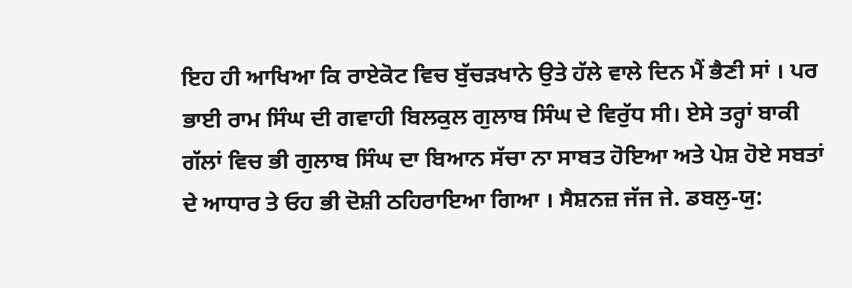ਇਹ ਹੀ ਆਖਿਆ ਕਿ ਰਾਏਕੋਟ ਵਿਚ ਬੁੱਚੜਖਾਨੇ ਉਤੇ ਹੱਲੇ ਵਾਲੇ ਦਿਨ ਮੈਂ ਭੈਣੀ ਸਾਂ । ਪਰ ਭਾਈ ਰਾਮ ਸਿੰਘ ਦੀ ਗਵਾਹੀ ਬਿਲਕੁਲ ਗੁਲਾਬ ਸਿੰਘ ਦੇ ਵਿਰੁੱਧ ਸੀ। ਏਸੇ ਤਰ੍ਹਾਂ ਬਾਕੀ ਗੱਲਾਂ ਵਿਚ ਭੀ ਗੁਲਾਬ ਸਿੰਘ ਦਾ ਬਿਆਨ ਸੱਚਾ ਨਾ ਸਾਬਤ ਹੋਇਆ ਅਤੇ ਪੇਸ਼ ਹੋਏ ਸਬਤਾਂ ਦੇ ਆਧਾਰ ਤੇ ਓਹ ਭੀ ਦੋਸ਼ੀ ਠਹਿਰਾਇਆ ਗਿਆ । ਸੈਸ਼ਨਜ਼ ਜੱਜ ਜੇ. ਡਬਲੁ-ਯੁ: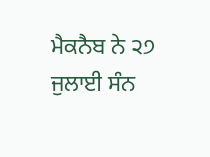ਮੈਕਨੈਬ ਨੇ ੨੭ ਜੁਲਾਈ ਸੰਨ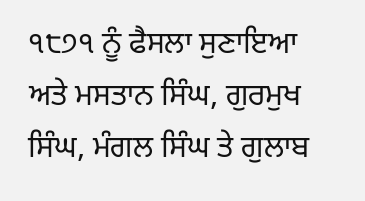੧੮੭੧ ਨੂੰ ਫੈਸਲਾ ਸੁਣਾਇਆ ਅਤੇ ਮਸਤਾਨ ਸਿੰਘ, ਗੁਰਮੁਖ ਸਿੰਘ, ਮੰਗਲ ਸਿੰਘ ਤੇ ਗੁਲਾਬ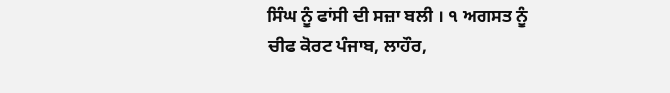ਸਿੰਘ ਨੂੰ ਫਾਂਸੀ ਦੀ ਸਜ਼ਾ ਬਲੀ । ੧ ਅਗਸਤ ਨੂੰ ਚੀਫ ਕੋਰਟ ਪੰਜਾਬ, ਲਾਹੌਰ,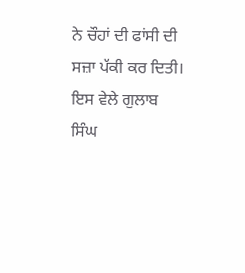ਨੇ ਚੌਹਾਂ ਦੀ ਫਾਂਸੀ ਦੀ ਸਜ਼ਾ ਪੱਕੀ ਕਰ ਦਿਤੀ। ਇਸ ਵੇਲੇ ਗੁਲਾਬ ਸਿੰਘ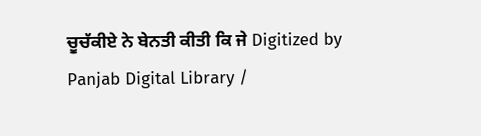ਚੂਚੱਕੀਏ ਨੇ ਬੇਨਤੀ ਕੀਤੀ ਕਿ ਜੇ Digitized by Panjab Digital Library /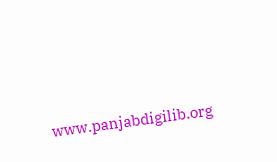www.panjabdigilib.org